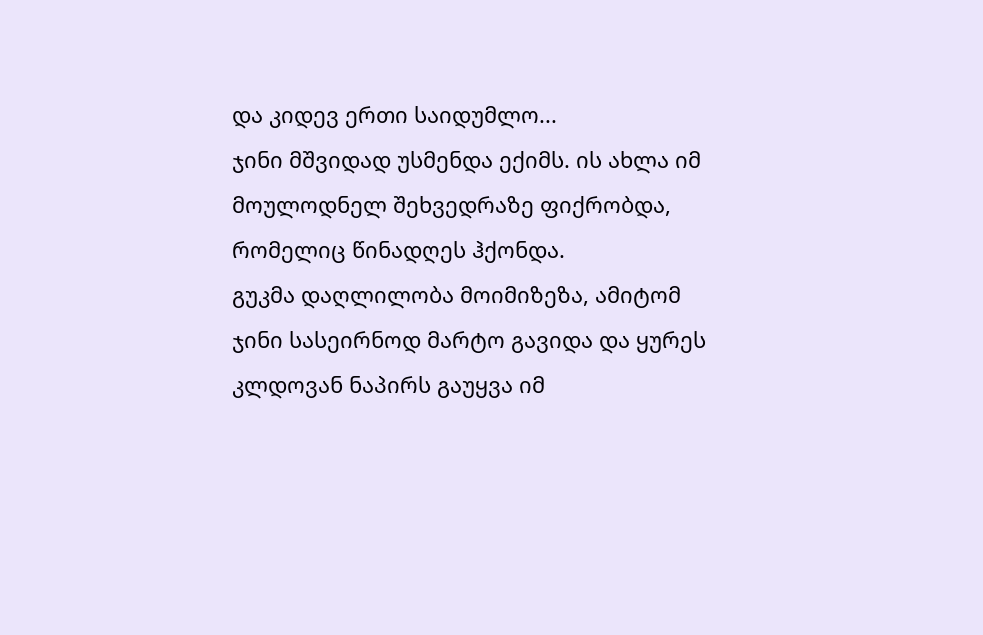და კიდევ ერთი საიდუმლო...
ჯინი მშვიდად უსმენდა ექიმს. ის ახლა იმ მოულოდნელ შეხვედრაზე ფიქრობდა, რომელიც წინადღეს ჰქონდა.
გუკმა დაღლილობა მოიმიზეზა, ამიტომ ჯინი სასეირნოდ მარტო გავიდა და ყურეს კლდოვან ნაპირს გაუყვა იმ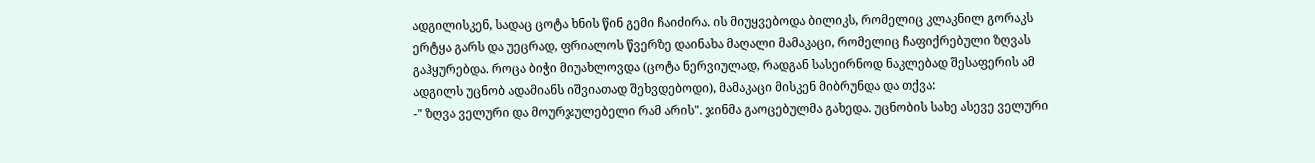ადგილისკენ, სადაც ცოტა ხნის წინ გემი ჩაიძირა. ის მიუყვებოდა ბილიკს, რომელიც კლაკნილ გორაკს ერტყა გარს და უეცრად, ფრიალოს წვერზე დაინახა მაღალი მამაკაცი, რომელიც ჩაფიქრებული ზღვას გაჰყურებდა. როცა ბიჭი მიუახლოვდა (ცოტა ნერვიულად, რადგან სასეირნოდ ნაკლებად შესაფერის ამ ადგილს უცნობ ადამიანს იშვიათად შეხვდებოდი), მამაკაცი მისკენ მიბრუნდა და თქვა:
-" ზღვა ველური და მოურჯულებელი რამ არის". ჯინმა გაოცებულმა გახედა. უცნობის სახე ასევე ველური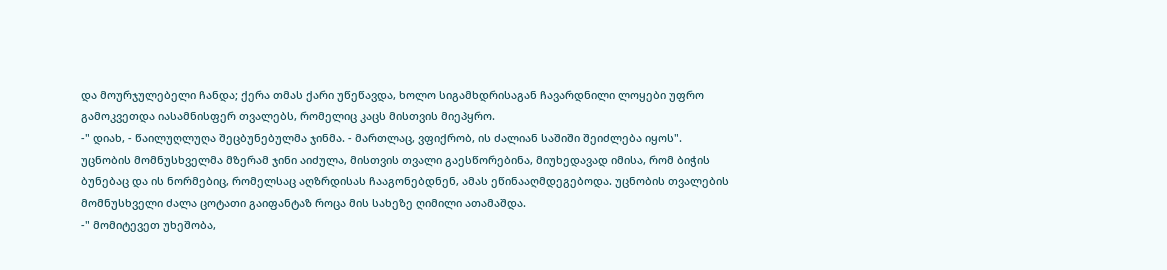და მოურჯულებელი ჩანდა; ქერა თმას ქარი უწეწავდა, ხოლო სიგამხდრისაგან ჩავარდნილი ლოყები უფრო გამოკვეთდა იასამნისფერ თვალებს, რომელიც კაცს მისთვის მიეპყრო.
-" დიახ, - წაილუღლუღა შეცბუნებულმა ჯინმა. - მართლაც, ვფიქრობ, ის ძალიან საშიში შეიძლება იყოს".
უცნობის მომნუსხველმა მზერამ ჯინი აიძულა, მისთვის თვალი გაესწორებინა, მიუხედავად იმისა, რომ ბიჭის ბუნებაც და ის ნორმებიც, რომელსაც აღზრდისას ჩააგონებდნენ, ამას ეწინააღმდეგებოდა. უცნობის თვალების მომნუსხველი ძალა ცოტათი გაიფანტაზ როცა მის სახეზე ღიმილი ათამაშდა.
-" მომიტევეთ უხეშობა,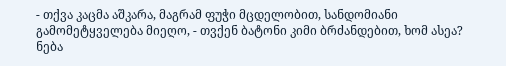- თქვა კაცმა აშკარა, მაგრამ ფუჭი მცდელობით, სანდომიანი გამომეტყველება მიეღო, - თვქენ ბატონი კიმი ბრძანდებით, ხომ ასეა? ნება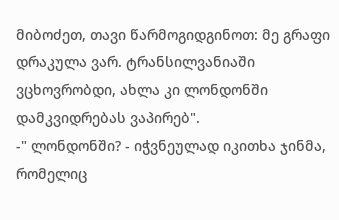მიბოძეთ, თავი წარმოგიდგინოთ: მე გრაფი დრაკულა ვარ. ტრანსილვანიაში ვცხოვრობდი, ახლა კი ლონდონში დამკვიდრებას ვაპირებ".
-" ლონდონში? - იჭვნეულად იკითხა ჯინმა, რომელიც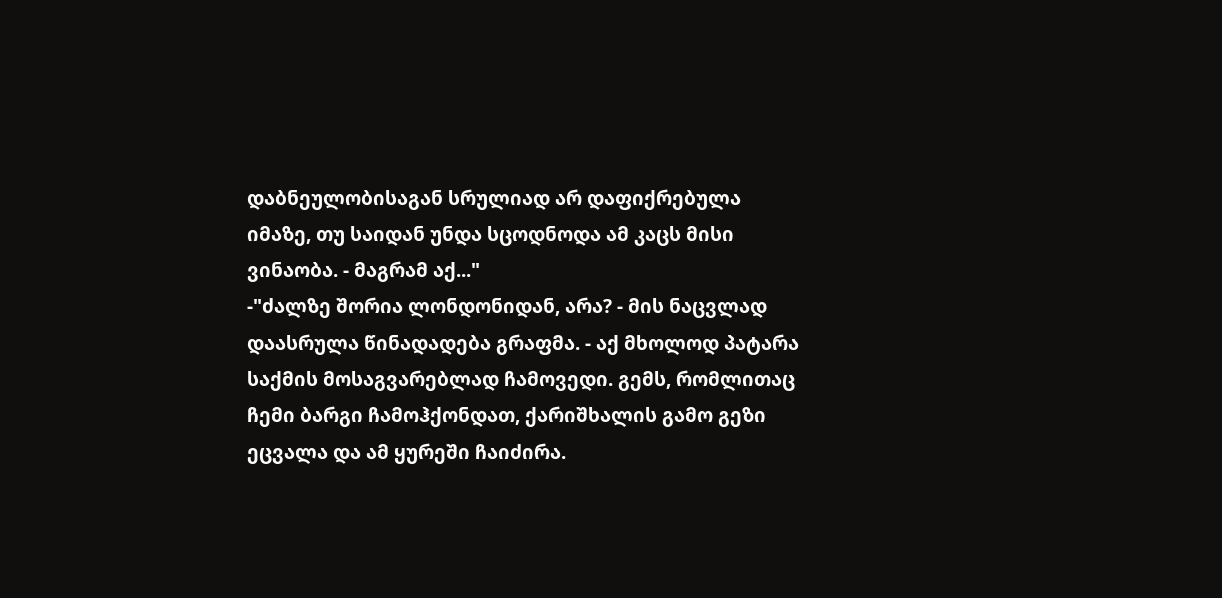დაბნეულობისაგან სრულიად არ დაფიქრებულა იმაზე, თუ საიდან უნდა სცოდნოდა ამ კაცს მისი ვინაობა. - მაგრამ აქ..."
-"ძალზე შორია ლონდონიდან, არა? - მის ნაცვლად დაასრულა წინადადება გრაფმა. - აქ მხოლოდ პატარა საქმის მოსაგვარებლად ჩამოვედი. გემს, რომლითაც ჩემი ბარგი ჩამოჰქონდათ, ქარიშხალის გამო გეზი ეცვალა და ამ ყურეში ჩაიძირა.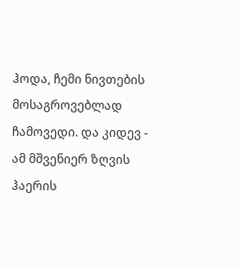ჰოდა, ჩემი ნივთების მოსაგროვებლად ჩამოვედი. და კიდევ - ამ მშვენიერ ზღვის ჰაერის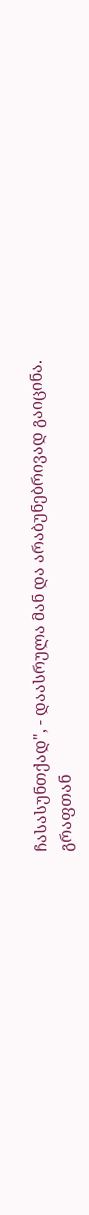ჩასასუნთქად", - დაასრულა მან და არაბუნებრივად გაიცინა.
გრაფთან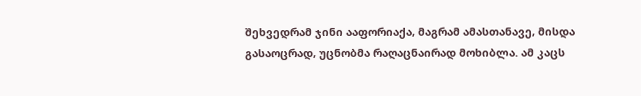შეხვედრამ ჯინი ააფორიაქა, მაგრამ ამასთანავე, მისდა გასაოცრად, უცნობმა რაღაცნაირად მოხიბლა. ამ კაცს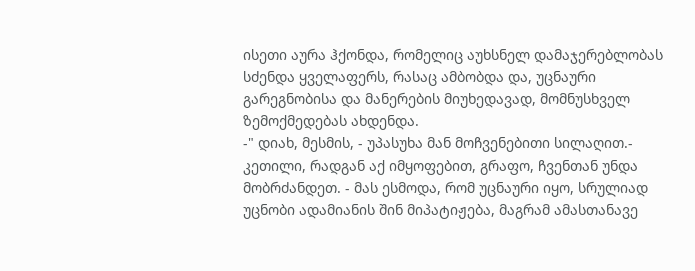ისეთი აურა ჰქონდა, რომელიც აუხსნელ დამაჯერებლობას სძენდა ყველაფერს, რასაც ამბობდა და, უცნაური გარეგნობისა და მანერების მიუხედავად, მომნუსხველ ზემოქმედებას ახდენდა.
-" დიახ, მესმის, - უპასუხა მან მოჩვენებითი სილაღით.- კეთილი, რადგან აქ იმყოფებით, გრაფო, ჩვენთან უნდა მობრძანდეთ. - მას ესმოდა, რომ უცნაური იყო, სრულიად უცნობი ადამიანის შინ მიპატიჟება, მაგრამ ამასთანავე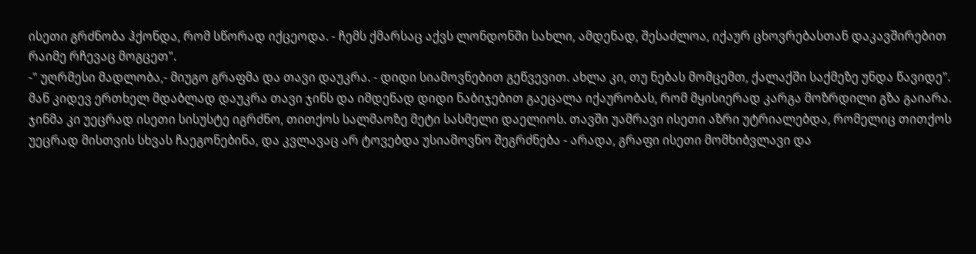ისეთი გრძნობა ჰქონდა, რომ სწორად იქცეოდა. - ჩემს ქმარსაც აქვს ლონდონში სახლი, ამდენად, შესაძლოა, იქაურ ცხოვრებასთან დაკავშირებით რაიმე რჩევაც მოგცეთ".
-" უღრმესი მადლობა,- მიუგო გრაფმა და თავი დაუკრა. - დიდი სიამოვნებით გეწვევით. ახლა კი, თუ ნებას მომცემთ, ქალაქში საქმეზე უნდა წავიდე". მან კიდევ ერთხელ მდაბლად დაუკრა თავი ჯინს და იმდენად დიდი ნაბიჯებით გაეცალა იქაურობას, რომ მყისიერად კარგა მოზრდილი გზა გაიარა. ჯინმა კი უეცრად ისეთი სისუსტე იგრძნო, თითქოს სალმაოზე მეტი სასმელი დაელიოს. თავში უამრავი ისეთი აზრი უტრიალებდა, რომელიც თითქოს უეცრად მისთვის სხვას ჩაეგონებინა, და კვლავაც არ ტოვებდა უსიამოვნო შეგრძნება - არადა, გრაფი ისეთი მომხიბვლავი და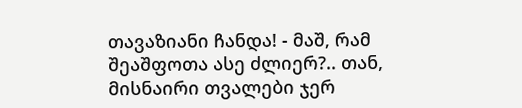თავაზიანი ჩანდა! - მაშ, რამ შეაშფოთა ასე ძლიერ?.. თან, მისნაირი თვალები ჯერ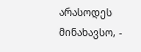არასოდეს მინახავსო, -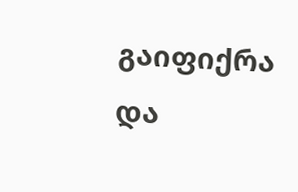გაიფიქრა და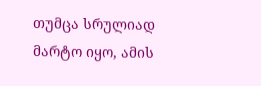თუმცა სრულიად მარტო იყო, ამის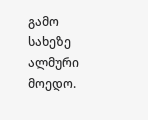გამო სახეზე ალმური მოედო.